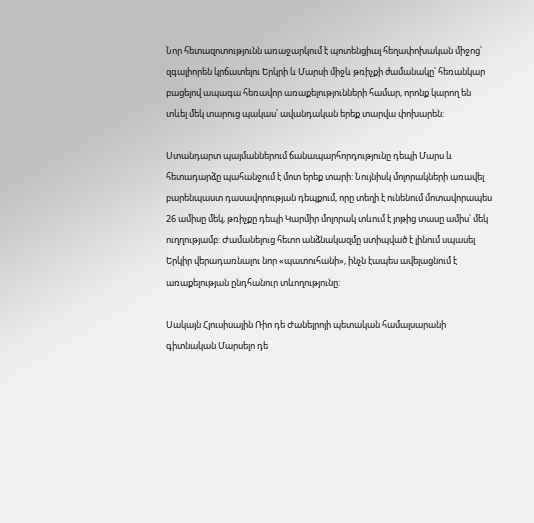Նոր հետազոտությունն առաջարկում է պոտենցիալ հեղափոխական միջոց՝ զգալիորեն կրճատելու Երկրի և Մարսի միջև թռիչքի ժամանակը՝ հեռանկար բացելով ապագա հեռավոր առաքելությունների համար, որոնք կարող են տևել մեկ տարուց պակաս՝ ավանդական երեք տարվա փոխարեն:

Ստանդարտ պայմաններում ճանապարհորդությունը դեպի Մարս և հետադարձը պահանջում է մոտ երեք տարի: Նույնիսկ մոլորակների առավել բարենպաստ դասավորության դեպքում, որը տեղի է ունենում մոտավորապես 26 ամիսը մեկ, թռիչքը դեպի Կարմիր մոլորակ տևում է յոթից տասը ամիս՝ մեկ ուղղությամբ: Ժամանելուց հետո անձնակազմը ստիպված է լինում սպասել Երկիր վերադառնալու նոր «պատուհանի», ինչն էապես ավելացնում է առաքելության ընդհանուր տևողությունը:

Սակայն Հյուսիսային Ռիո դե Ժանեյրոյի պետական համալսարանի գիտնական Մարսելո դե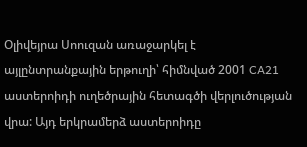Օլիվեյրա Սոուզան առաջարկել է այլընտրանքային երթուղի՝ հիմնված 2001 CA21 աստերոիդի ուղեծրային հետագծի վերլուծության վրա: Այդ երկրամերձ աստերոիդը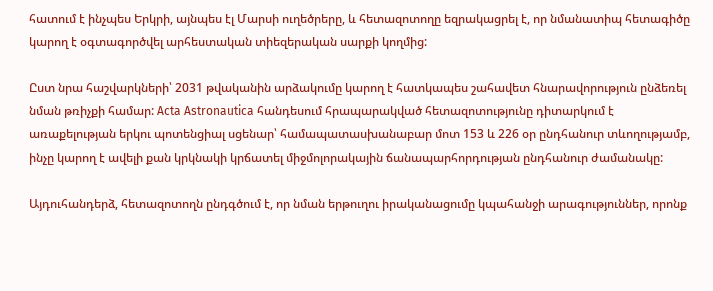հատում է ինչպես Երկրի, այնպես էլ Մարսի ուղեծրերը, և հետազոտողը եզրակացրել է, որ նմանատիպ հետագիծը կարող է օգտագործվել արհեստական տիեզերական սարքի կողմից:

Ըստ նրա հաշվարկների՝ 2031 թվականին արձակումը կարող է հատկապես շահավետ հնարավորություն ընձեռել նման թռիչքի համար: Acta Astronautica հանդեսում հրապարակված հետազոտությունը դիտարկում է առաքելության երկու պոտենցիալ սցենար՝ համապատասխանաբար մոտ 153 և 226 օր ընդհանուր տևողությամբ, ինչը կարող է ավելի քան կրկնակի կրճատել միջմոլորակային ճանապարհորդության ընդհանուր ժամանակը:

Այդուհանդերձ, հետազոտողն ընդգծում է, որ նման երթուղու իրականացումը կպահանջի արագություններ, որոնք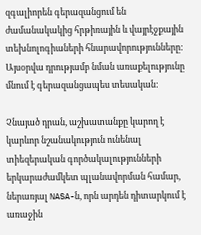զգալիորեն գերազանցում են ժամանակակից հրթիռային և վայրէջքային տեխնոլոգիաների հնարավորությունները: Այսօրվա դրությամբ նման առաքելությունը մնում է գերազանցապես տեսական:

Չնայած դրան, աշխատանքը կարող է կարևոր նշանակություն ունենալ տիեզերական գործակալությունների երկարաժամկետ պլանավորման համար, ներառյալ NASA-ն, որն արդեն դիտարկում է առաջին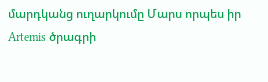մարդկանց ուղարկումը Մարս որպես իր Artemis ծրագրի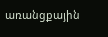առանցքային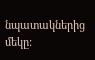նպատակներից մեկը: